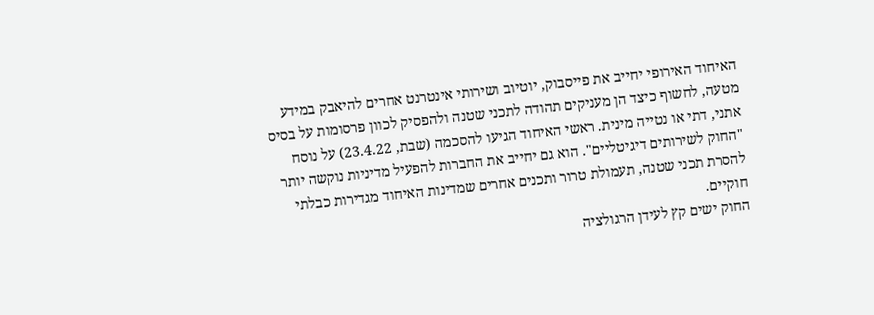האיחוד האירופי יחייב את פייסבוק, יוטיוב ושירותי אינטרנט אחרים להיאבק במידע מטעה, לחשוף כיצד הן מעניקים תהודה לתכני שטנה ולהפסיק לכוון פרסומות על בסיס אתני, דתי או נטייה מינית. ראשי האיחוד הגיעו להסכמה (שבת, 23.4.22) על נוסח "החוק לשירותים דיגיטליים". הוא גם יחייב את החברות להפעיל מדיניות נוקשה יותר להסרת תכני שטנה, תעמולת טרור ותכנים אחרים שמדינות האיחוד מגדירות כבלתי חוקיים.
החוק ישים קץ לעידן הרגולציה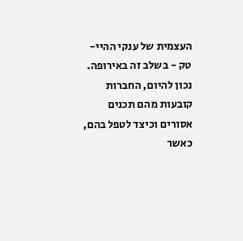העצמית של ענקי ההיי-טק - בשלב זה באירופה. נכון להיום, החברות קובעות מהם תכנים אסורים וכיצד לטפל בהם, כאשר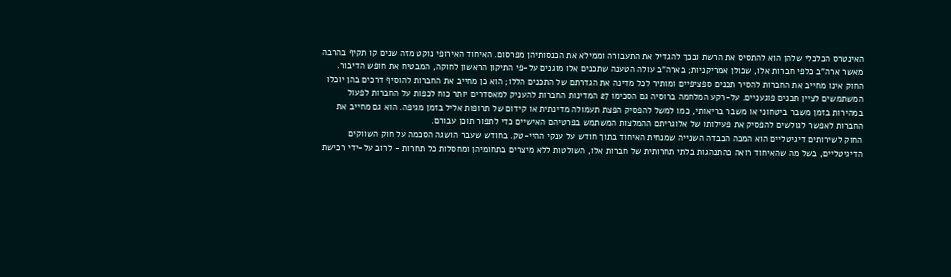האינטרס הכלכלי שלהן הוא להתסיס את הרשת ובכך להגדיל את התעבורה וממילא את הכנסותיהן מפרסום. האיחוד האירופי נוקט מזה שנים קו תקיף בהרבה מאשר ארה"ב כלפי חברות אלו, שכולן אמריקניות; בארה"ב עולה הטענה שתכנים אלו מוגנים על-פי התיקון הראשון לחוקה, המבטיח את חופש הדיבור.
החוק אינו מחייב את החברות להסיר תכנים ספציפיים ומותיר לכל מדינה את הגדרתם של התכנים הללו; הוא כן מחייב את החברות להוסיף דרכים בהן יוכלו המשתמשים לציין תכנים פוגעניים. על-רקע המלחמה ברוסיה גם הסכימו 27 המדינות החברות להעניק למאסדרים יותר כוח לכפות על החברות לפעול במהירות בזמן משבר ביטחוני או משבר בריאותי, כמו למשל להפסיק הפצת תעמולה מדינתית או קידום של תרופות אליל בזמן מגיפה. הוא גם מחייב את החברות לאפשר לגולשים להפסיק את פעילותו של אלוגריתם ההמלצות המשתמש בפרטיהם האישיים כדי לתפור תוכן עבורם.
החוק לשירותים דיגיטליים הוא המכה הכבדה השנייה שמנחית האיחוד בתוך חודש על ענקי ההיי-טק. בחודש שעבר הושגה הסכמה על חוק השווקים הדיגיטליים, בשל מה שהאיחוד רואה כהתנהגות בלתי תחרותית של חברות אלו, השולטות ללא מיצרים בתחומיהן ומחסלות כל תחרות - לרוב על-ידי רכישת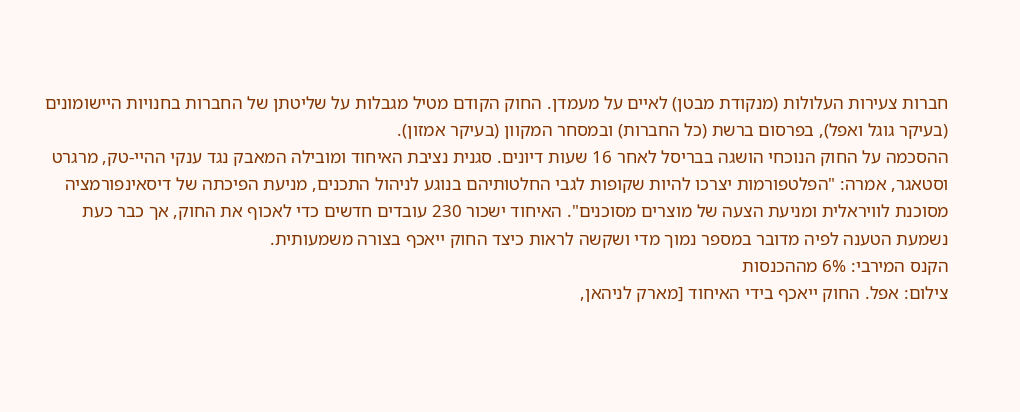חברות צעירות העלולות (מנקודת מבטן) לאיים על מעמדן. החוק הקודם מטיל מגבלות על שליטתן של החברות בחנויות היישומונים (בעיקר גוגל ואפל), בפרסום ברשת (כל החברות) ובמסחר המקוון (בעיקר אמזון).
ההסכמה על החוק הנוכחי הושגה בבריסל לאחר 16 שעות דיונים. סגנית נציבת האיחוד ומובילה המאבק נגד ענקי ההיי-טק, מרגרט וסטאגר, אמרה: "הפלטפורמות יצרכו להיות שקופות לגבי החלטותיהם בנוגע לניהול התכנים, מניעת הפיכתה של דיסאינפורמציה מסוכנת לוויראלית ומניעת הצעה של מוצרים מסוכנים". האיחוד ישכור 230 עובדים חדשים כדי לאכוף את החוק, אך כבר כעת נשמעת הטענה לפיה מדובר במספר נמוך מדי ושקשה לראות כיצד החוק ייאכף בצורה משמעותית.
הקנס המירבי: 6% מההכנסות
צילום: אפל. החוק ייאכף בידי האיחוד [מארק לניהאן,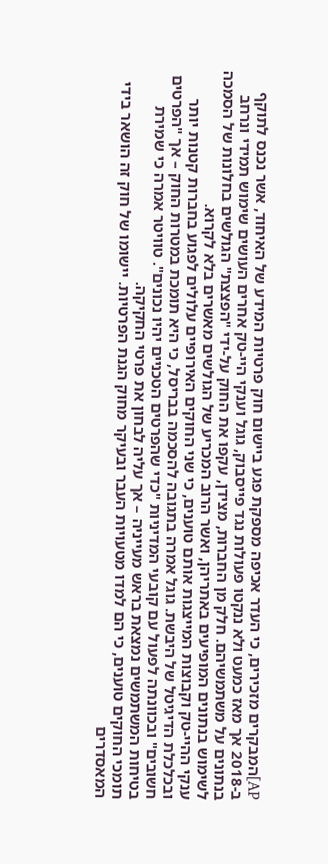AP]המבקרים מזכירים, כי העדר אכיפה מספקת פגע ביישום חוק פרטיות המידע של האיחוד, אשר נכנס לתוקף ב-2018 אך מאז כמעט ולא ננקטו פעולות נגד פייסבוק, גוגל וענקי היי-טק אחרים העושים שימוש תמידי ונרחב בנתונים על משתמשיהם. חלק מן החברות, מצידן, עקפו את החוק על-ידי "הפצצת" הגולשים בחלונות של הסמכה לשימוש בנתונים המופיעים באתריהן, ואשר הרוב המכריע של הגולשים מאשרים בלא לקרוא.
ענקי ההיי-טק וקבוצות המייצגות אותם טוענים, כי שני החוקים האירופיים עלולים לפגוע בחברות קטנות יותר ובכלכלת הדיגיטל של היבשת. גוגל אמרה בתגובה להסכמה בבריסל, כי היא תומכת במטרות החוק – אך "הפרטים חשובים" ובכוונתה לפעול עם קובעי המדיניות "כדי שהפרטים הטכניים יהיו נכונים". טוויטר אמרה כי שמירת בטיחות המשתמשים נמצאת בראש מעייניה – אך עליה לבחון את פרטי החקיקה.
תומכי החוקים טוענים, כי הם למדו מטעויות העבר ובעיקר מחוק הגנת הפרטיות. יישומו של חוק זה הושאר בידי המאסדרים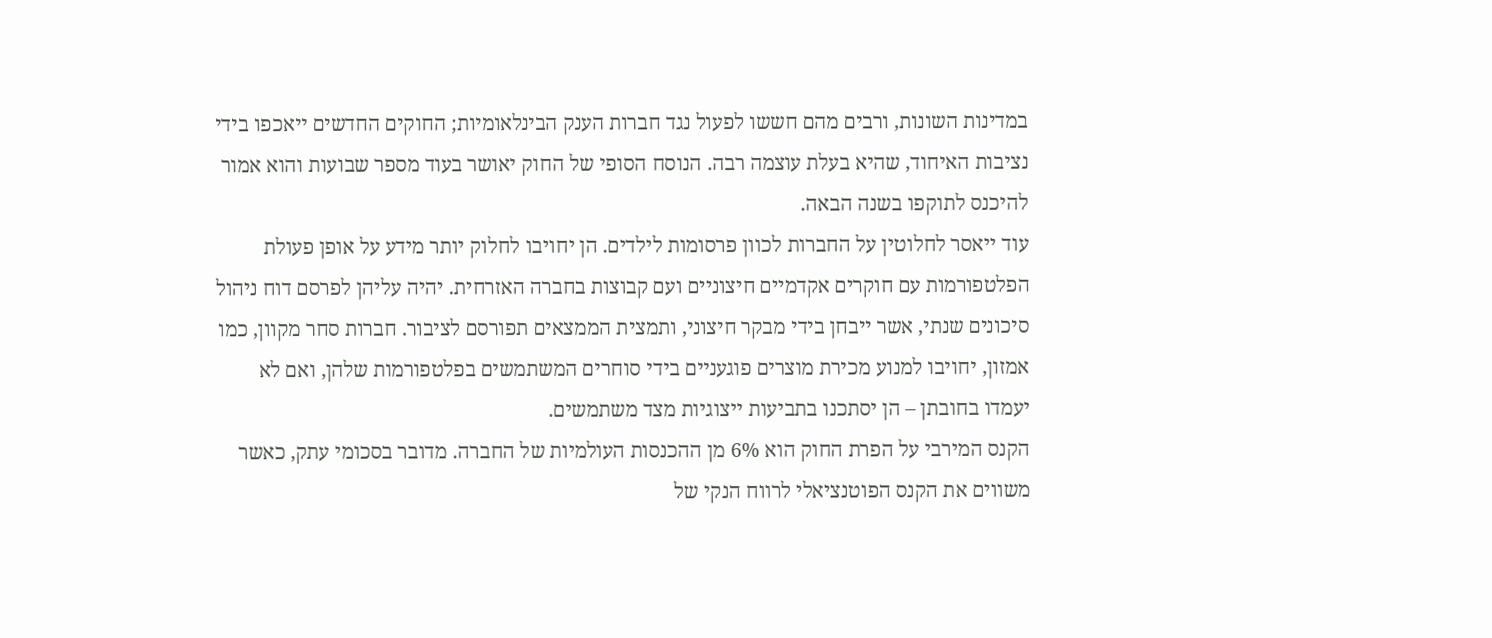במדינות השונות, ורבים מהם חששו לפעול נגד חברות הענק הבינלאומיות; החוקים החדשים ייאכפו בידי נציבות האיחוד, שהיא בעלת עוצמה רבה. הנוסח הסופי של החוק יאושר בעוד מספר שבועות והוא אמור להיכנס לתוקפו בשנה הבאה.
עוד ייאסר לחלוטין על החברות לכוון פרסומות לילדים. הן יחויבו לחלוק יותר מידע על אופן פעולת הפלטפורמות עם חוקרים אקדמיים חיצוניים ועם קבוצות בחברה האזרחית. יהיה עליהן לפרסם דוח ניהול סיכונים שנתי, אשר ייבחן בידי מבקר חיצוני, ותמצית הממצאים תפורסם לציבור. חברות סחר מקוון, כמו אמזון, יחויבו למנוע מכירת מוצרים פוגעניים בידי סוחרים המשתמשים בפלטפורמות שלהן, ואם לא יעמדו בחובתן – הן יסתכנו בתביעות ייצוגיות מצד משתמשים.
הקנס המירבי על הפרת החוק הוא 6% מן ההכנסות העולמיות של החברה. מדובר בסכומי עתק, כאשר משווים את הקנס הפוטנציאלי לרווח הנקי של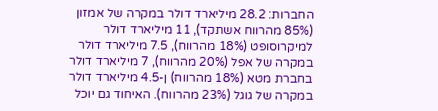החברות: 28.2 מיליארד דולר במקרה של אמזון (85% מהרווח אשתקד), 11 מיליארד דולר למיקרוסופט (18% מהרווח), 7.5 מיליארד דולר במקרה של אפל (20% מהרווח), 7 מיליארד דולר בחברת מטא (18% מהרווח) ן-4.5 מיליארד דולר במקרה של גוגל (23% מהרווח). האיחוד גם יוכל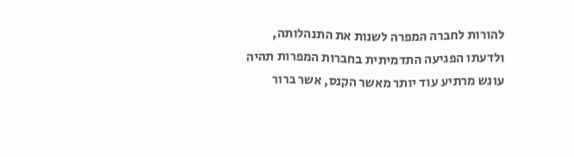להורות לחברה המפרה לשנות את התנהלותה, ולדעתו הפגיעה התדמיתית בחברות המפרות תהיה עונש מרתיע עוד יותר מאשר הקנס, אשר ברור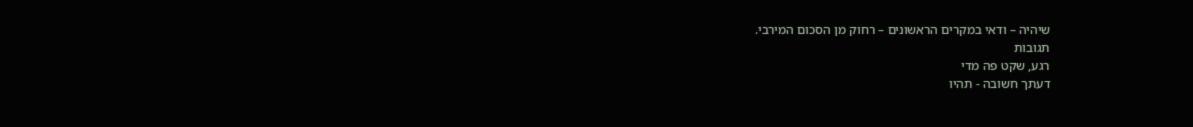שיהיה – ודאי במקרים הראשונים – רחוק מן הסכום המירבי.
תגובות
רגע, שקט פה מדי
דעתך חשובה - תהיו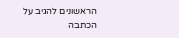הראשונים להגיב על הכתבה